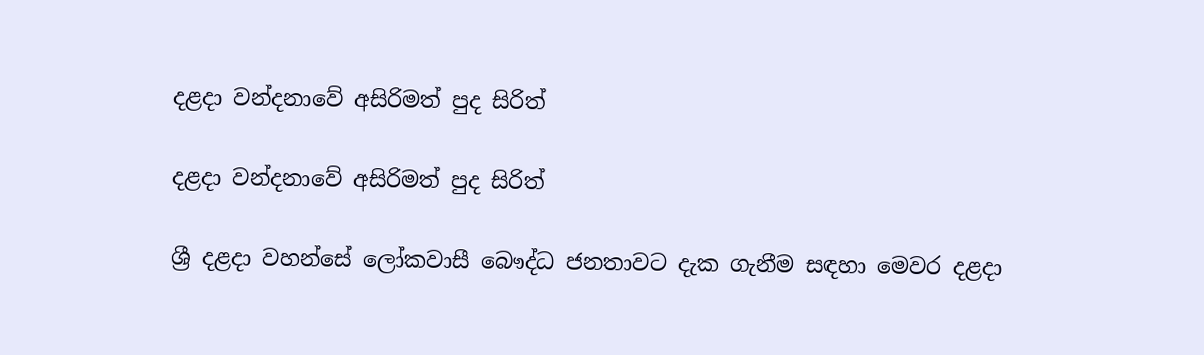දළදා වන්දනාවේ අසිරිමත් පුද සිරිත්

දළදා වන්දනාවේ අසිරිමත් පුද සිරිත්

ශ්‍රී දළදා වහන්සේ ලෝකවාසී බෞද්ධ ජනතාවට දැක ගැනීම සඳහා මෙවර දළදා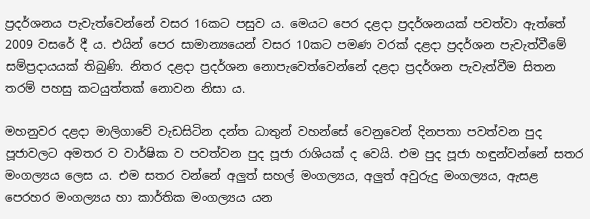ප්‍රදර්ශනය පැවැත්වෙන්නේ වසර 16කට පසුව ය. මෙයට පෙර දළදා ප්‍රදර්ශනයක් පවත්වා ඇත්තේ 2009 වසරේ දී ය. එයින් පෙර සාමාන්‍යයෙන් වසර 10කට පමණ වරක් දළදා ප්‍රදර්ශන පැවැත්වීමේ සම්ප්‍රදායයක් තිබුණි. නිතර දළදා ප්‍රදර්ශන නොපැවෙත්වෙන්නේ දළදා ප්‍රදර්ශන පැවැත්වීම සිතන තරම් පහසු කටයුත්තක් නොවන නිසා ය.

මහනුවර දළදා මාලිගාවේ වැඩසිටින දන්ත ධාතුන් වහන්සේ වෙනුවෙන් දිනපතා පවත්වන පුද පූජාවලට අමතර ව වාර්ෂික ව පවත්වන පුද පූජා රාශියක් ද වෙයි. එම පුද පූජා හඳුන්වන්නේ සතර මංගල්‍යය ලෙස ය. එම සතර වන්නේ අලුත් සහල් මංගල්‍යය, අලුත් අවුරුදු මංගල්‍යය, ඇසළ පෙරහර මංගල්‍යය හා කාර්තික මංගල්‍යය යන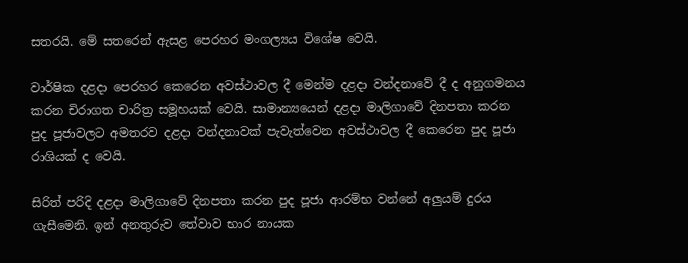සතරයි. මේ සතරෙන් ඇසළ පෙරහර මංගල්‍යය විශේෂ වෙයි.

වාර්ෂික දළදා පෙරහර කෙරෙන අවස්ථාවල දී මෙන්ම දළදා වන්දනාවේ දී ද අනුගමනය කරන චිරාගත චාරිත්‍ර සමූහයක් වෙයි. සාමාන්‍යයෙන් දළදා මාලිගාවේ දිනපතා කරන පුද පූජාවලට අමතරව දළදා වන්දනාවක් පැවැත්වෙන අවස්ථාවල දී කෙරෙන පුද පූජා රාශියක් ද වෙයි.

සිරිත් පරිදි දළදා මාලිගාවේ දිනපතා කරන පුද පූජා ආරම්භ වන්නේ අලුයම් දුරය ගැසීමෙනි. ඉන් අනතුරුව තේවාව භාර නායක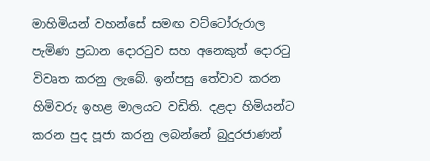මාහිමියන් වහන්සේ සමඟ වට්ටෝරුරාල පැමිණ ප්‍රධාන දොරටුව සහ අනෙකුත් දොරටු විවෘත කරනු ලැබේ. ඉන්පසු තේවාව කරන හිමිවරු ඉහළ මාලයට වඩිති. දළදා හිමියන්ට කරන පුද පූජා කරනු ලබන්නේ බුදුරජාණන්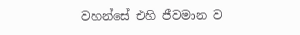වහන්සේ එහි ජීවමාන ව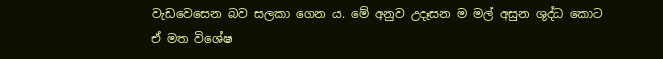වැඩවෙසෙන බව සලකා ගෙන ය. මේ අනුව උදෑසන ම මල් අසුන ශුද්ධ කොට ඒ මත විශේෂ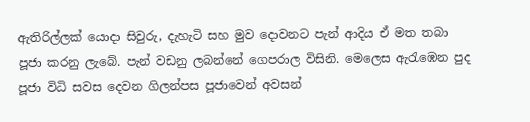ඇතිරිල්ලක් යොදා සිවුරු, දැහැටි සහ මුව දොවනට පැන් ආදිය ඒ මත තබා පූජා කරනු ලැබේ. පැන් වඩනු ලබන්නේ ගෙපරාල විසිනි. මෙලෙස ඇරැඹෙන පුද පූජා විධි සවස දෙවන ගිලන්පස පූජාවෙන් අවසන්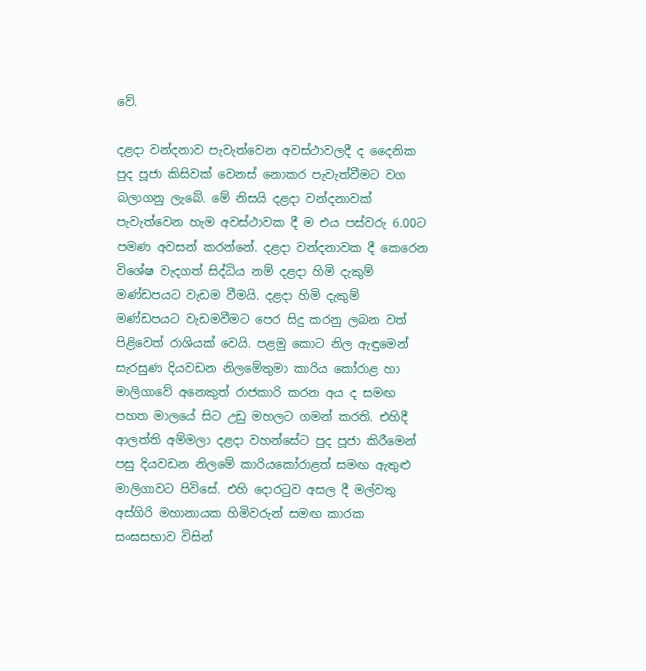වේ.

දළදා වන්දනාව පැවැත්වෙන අවස්ථාවලදී ද දෛනික පුද පූජා කිසිවක් වෙනස් නොකර පැවැත්වීමට වග බලාගනු ලැබේ. මේ නිසයි දළදා වන්දනාවක් පැවැත්වෙන හැම අවස්ථාවක දී ම එය පස්වරු 6.00ට පමණ අවසන් කරන්නේ. දළදා වන්දනාවක දී කෙරෙන විශේෂ වැදගත් සිද්ධිය නම් දළදා හිමි දැකුම් මණ්ඩපයට වැඩම වීමයි. දළදා හිමි දැකුම් මණ්ඩපයට වැඩමවීමට පෙර සිදු කරනු ලබන වත් පිළිවෙත් රාශියක් වෙයි. පළමු කොට නිල ඇඳුමෙන් සැරසුණ දියවඩන නිලමේතුමා කාරිය කෝරාළ හා මාලිගාවේ අනෙකුත් රාජකාරි කරන අය ද සමඟ පහත මාලයේ සිට උඩු මහලට ගමන් කරති. එහිදී ආලත්ති අම්මලා දළදා වහන්සේට පුද පූජා කිරීමෙන් පසු දියවඩන නිලමේ කාරියකෝරාළත් සමඟ ඇතුළු මාලිගාවට පිවිසේ. එහි දොරටුව අසල දී මල්වතු අස්ගිරි මහානායක හිමිවරුන් සමඟ කාරක සංඝසභාව විසින්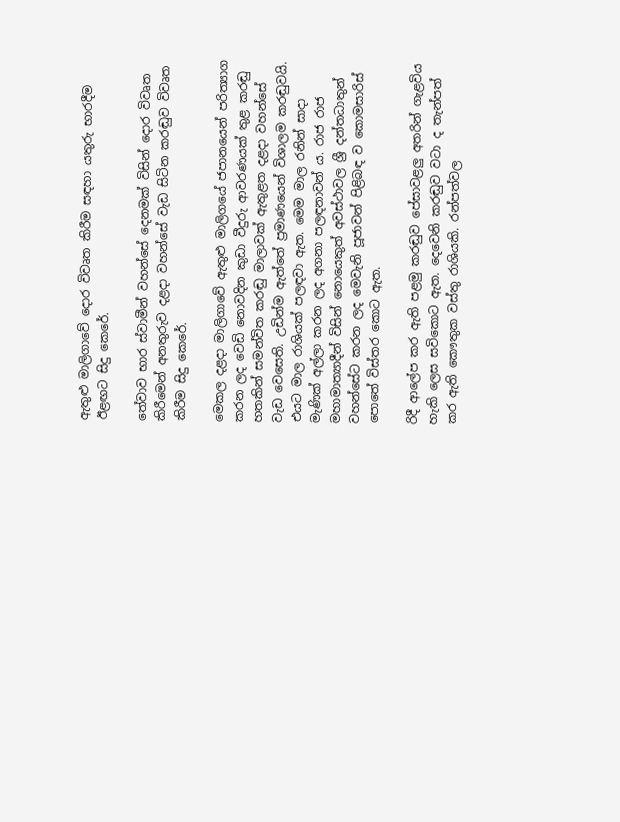ඇතුළු මාලිගාවේ දොර විවෘත කිරීම සඳහා යතුරු භාරදීම ඊළඟට සිදු කෙරේ.

තේවාව භාර ස්වාමීන් වහන්සේ දෙනමක් විසින් දොර විවෘත කිරීමෙන් අනතුරුව දළදා වහන්සේ වැඩ සිටින කරඬුව විවෘත කිරීම සිදු කෙරේ.

මෙකල දළදා මාලිගාවේ ඇතුළු මාලිගයේ ජපානයෙන් පරිත්‍යාග කරන ලද වෙඩි නොවදින කුඩා වීදුරු ආවරණයක් තුළ කරඬු හතකින් සමන්විත කරඬු මාලාවක් ඇතුළත දළදා වහන්සේ වැඩ වෙසෙති. උඩින්ම ඇත්තේ ප්‍රමාණයෙන් විශාලම කරඬුවයි. එයට මාල රාශියක් පලඳවා ඇත. මෙම මාල රනින් සාදා මැණික් අල්ලා කරන ලද අගනා පලඳනාවන් ය. රාජ රාජ මහාමාත්‍යාදීන් විසින් නොයෙකුත් අවස්ථාවල ශ්‍රී දන්තධාතුන් වහන්සේට කරන ලද මෙවැනි පූජාවන් පිළිබඳ ව කොමසාරිස් පොතේ විස්තර කොට ඇත.

රිදී ආලේප කර ඇති පළමු කරඬුව පේසාවළලු අතරින් ගැළවිය හැකි ලෙස සවිකොට ඇත. දෙවෙනි කරඬුව වටා ද තැන්පත් කර ඇති කෞතුක වස්තු රාශියකි. රන්පත්වල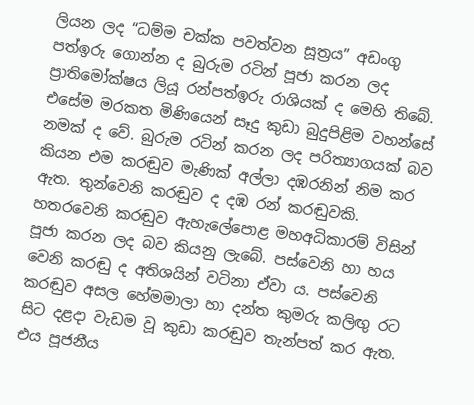ලියන ලද “ධම්ම චක්ක පවත්වන සූත්‍රය” අඩංගු පත්ඉරු ගොන්න ද බුරුම රටින් පූජා කරන ලද ප්‍රාතිමෝක්ෂය ලියූ රන්පත්ඉරු රාශියක් ද මෙහි තිබේ. එසේම මරකත මිණියෙන් සෑදු කුඩා බුදුපිළිම වහන්සේ නමක් ද වේ. බුරුම රටින් කරන ලද පරිත්‍යාගයක් බව කියන එම කරඬුව මැණික් අල්ලා දඹරනින් නිම කර ඇත. තුන්වෙනි කරඬුව ද දඹ රන් කරඬුවකි. හතරවෙනි කරඬුව ඇහැලේපොළ මහඅධිකාරම් විසින් පූජා කරන ලද බව කියනු ලැබේ. පස්වෙනි හා හය වෙනි කරඬු ද අතිශයින් වටිනා ඒවා ය. පස්වෙනි කරඬුව අසල හේමමාලා හා දන්ත කුමරු කලිඟු රට සිට දළදා වැඩම වූ කුඩා කරඬුව තැන්පත් කර ඇත. එය පූජනීය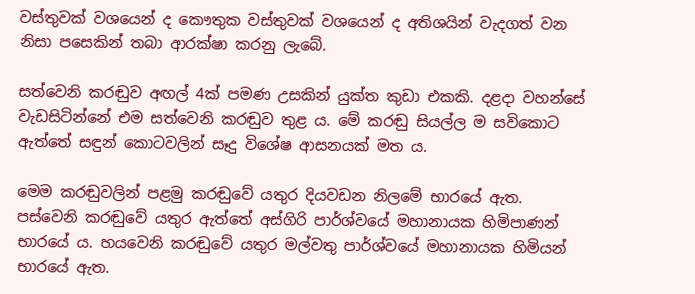වස්තුවක් වශයෙන් ද කෞතුක වස්තුවක් වශයෙන් ද අතිශයින් වැදගත් වන නිසා පසෙකින් තබා ආරක්ෂා කරනු ලැබේ.

සත්වෙනි කරඬුව අඟල් 4ක් පමණ උසකින් යුක්ත කුඩා එකකි. දළදා වහන්සේ වැඩසිටින්නේ එම සත්වෙනි කරඬුව තුළ ය. මේ කරඬු සියල්ල ම සවිකොට ඇත්තේ සඳුන් කොටවලින් සෑදු විශේෂ ආසනයක් මත ය.

මෙම කරඬුවලින් පළමු කරඬුවේ යතුර දියවඩන නිලමේ භාරයේ ඇත. පස්වෙනි කරඬුවේ යතුර ඇත්තේ අස්ගිරි පාර්ශ්වයේ මහානායක හිමිපාණන් භාරයේ ය. හයවෙනි කරඬුවේ යතුර මල්වතු පාර්ශ්වයේ මහානායක හිමියන් භාරයේ ඇත.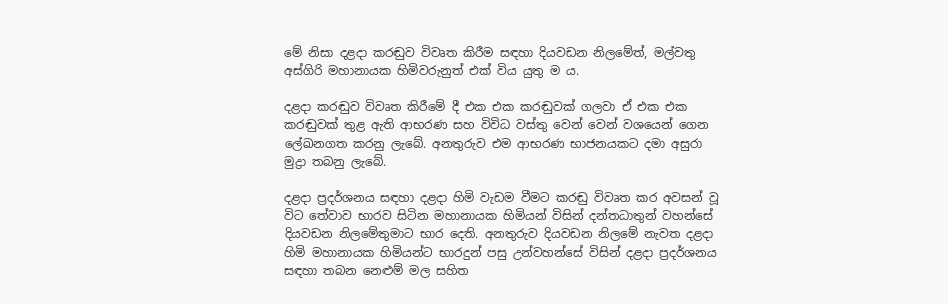මේ නිසා දළදා කරඬුව විවෘත කිරීම සඳහා දියවඩන නිලමේත්, මල්වතු අස්ගිරි මහානායක හිමිවරුනුත් එක් විය යුතු ම ය.

දළදා කරඬුව විවෘත කිරීමේ දී එක එක කරඬුවක් ගලවා ඒ එක එක කරඬුවක් තුළ ඇති ආභරණ සහ විවිධ වස්තු වෙන් වෙන් වශයෙන් ගෙන ලේඛනගත කරනු ලැබේ. අනතුරුව එම ආභරණ භාජනයකට දමා අසුරා මුද්‍රා තබනු ලැබේ.

දළදා ප්‍රදර්ශනය සඳහා දළදා හිමි වැඩම වීමට කරඬු විවෘත කර අවසන් වූ විට තේවාව භාරව සිටින මහානායක හිමියන් විසින් දන්තධාතුන් වහන්සේ දියවඩන නිලමේතුමාට භාර දෙති. අනතුරුව දියවඩන නිලමේ නැවත දළදා හිමි මහානායක හිමියන්ට භාරදුන් පසු උන්වහන්සේ විසින් දළදා ප්‍රදර්ශනය සඳහා තබන නෙළුම් මල සහිත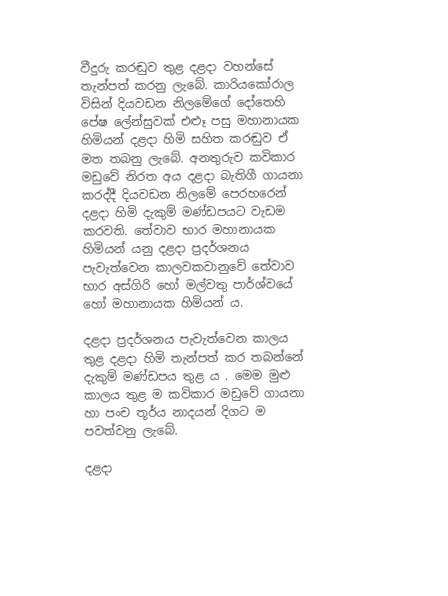වීදුරු කරඬුව තුළ දළදා වහන්සේ තැන්පත් කරනු ලැබේ. කාරියකෝරාල විසින් දියවඩන නිලමේගේ දෝතෙහි පේෂ ලේන්සුවක් එළූ පසු මහානායක හිමියන් දළදා හිමි සහිත කරඬුව ඒ මත තබනු ලැබේ. අනතුරුව කවිකාර මඩුවේ නිරත අය දළදා බැතිගී ගායනා කරද්දී දියවඩන නිලමේ පෙරහරෙන් දළදා හිමි දැකුම් මණ්ඩපයට වැඩම කරවති. තේවාව භාර මහානායක හිමියන් යනු දළදා ප්‍රදර්ශනය පැවැත්වෙන කාලවකවානුවේ තේවාව භාර අස්ගිරි හෝ මල්වතු පාර්ශ්වයේ හෝ මහානායක හිමියන් ය.

දළදා ප්‍රදර්ශනය පැවැත්වෙන කාලය තුළ දළදා හිමි තැන්පත් කර තබන්නේ දැකුම් මණ්ඩපය තුළ ය . මෙම මුළු කාලය තුළ ම කවිකාර මඩුවේ ගායනා හා පංච තූර්ය නාදයන් දිගට ම පවත්වනු ලැබේ.

දළදා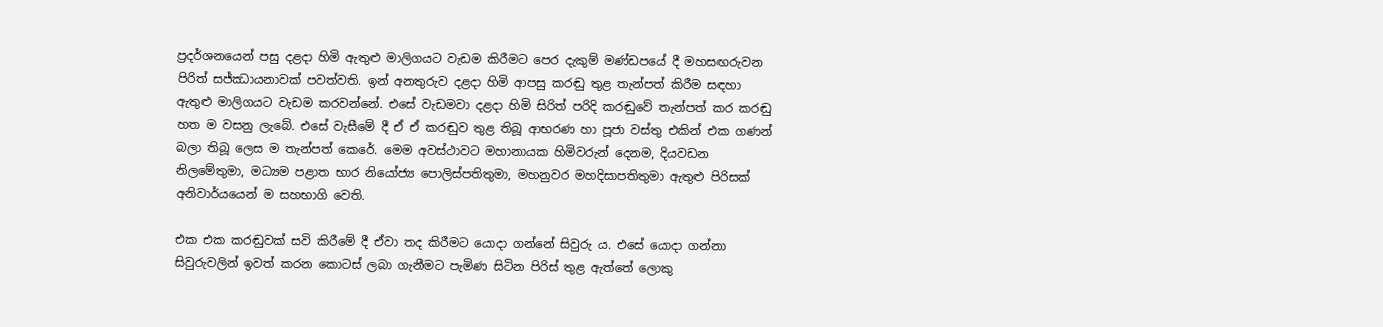ප්‍රදර්ශනයෙන් පසු දළදා හිමි ඇතුළු මාලිගයට වැඩම කිරීමට පෙර දැකුම් මණ්ඩපයේ දී මහසඟරුවන පිරිත් සජ්ඣායනාවක් පවත්වති. ඉන් අනතුරුව දළදා හිමි ආපසු කරඬු තුළ තැන්පත් කිරීම සඳහා ඇතුළු මාලිගයට වැඩම කරවන්නේ. එසේ වැඩමවා දළදා හිමි සිරිත් පරිදි කරඬුවේ තැන්පත් කර කරඬු හත ම වසනු ලැබේ. එසේ වැසීමේ දී ඒ ඒ කරඬුව තුළ තිබූ ආභරණ හා පූජා වස්තු එකින් එක ගණන් බලා තිබූ ලෙස ම තැන්පත් කෙරේ. මෙම අවස්ථාවට මහානායක හිමිවරුන් දෙනම, දියවඩන නිලමේතුමා, මධ්‍යම පළාත භාර නියෝජ්‍ය පොලිස්පතිතුමා, මහනුවර මහදිසාපතිතුමා ඇතුළු පිරිසක් අනිවාර්යයෙන් ම සහභාගි වෙති.

එක එක කරඬුවක් සවි කිරීමේ දී ඒවා තද කිරීමට යොදා ගන්නේ සිවුරු ය. එසේ යොදා ගන්නා සිවුරුවලින් ඉවත් කරන කොටස් ලබා ගැනීමට පැමිණ සිටින පිරිස් තුළ ඇත්තේ ලොකු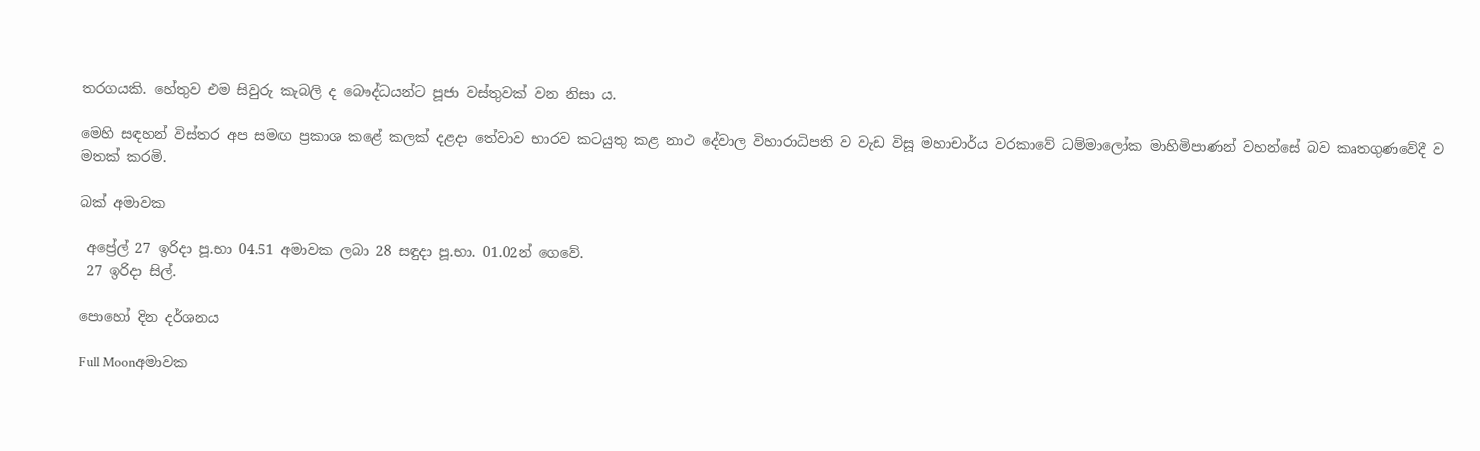තරගයකි. හේතුව එම සිවුරු කැබලි ද බෞද්ධයන්ට පූජා වස්තුවක් වන නිසා ය.

මෙහි සඳහන් විස්තර අප සමඟ ප්‍රකාශ කළේ කලක් දළදා තේවාව භාරව කටයුතු කළ නාථ දේවාල විහාරාධිපති ව වැඩ විසූ මහාචාර්ය වරකාවේ ධම්මාලෝක මාහිමිපාණන් වහන්සේ බව කෘතගුණවේදී ව මතක් කරමි.

බක් අමාවක

 අප්‍රේල් 27 ඉරිදා පූ.භා 04.51 අමාවක ලබා 28 සඳුදා පූ.භා. 01.02න් ගෙවේ.
 27 ඉරිදා සිල්.

පොහෝ දින දර්ශනය

Full Moonඅමාවක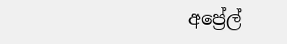අප්‍රේල්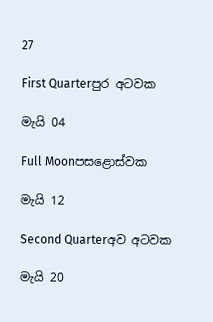27

First Quarterපුර අටවක

මැයි 04

Full Moonපසළොස්වක

මැයි 12

Second Quarterඅව අටවක

මැයි 20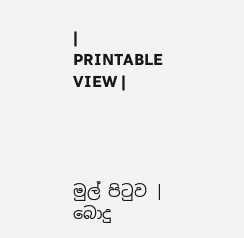|   PRINTABLE VIEW |




මුල් පිටුව | බොදු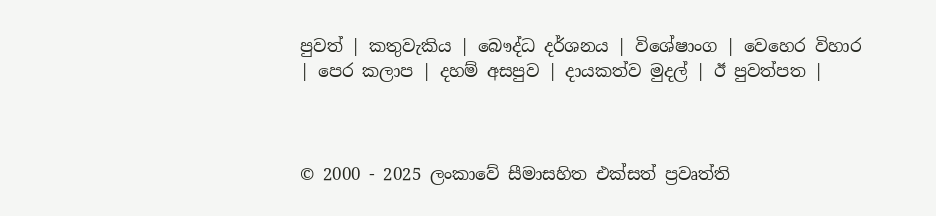පුවත් | කතුවැකිය | බෞද්ධ දර්ශනය | විශේෂාංග | වෙහෙර විහාර | පෙර කලාප | දහම් අසපුව | දායකත්ව මුදල් | ඊ පුවත්පත |



© 2000 - 2025 ලංකාවේ සීමාසහිත එක්සත් ප්‍රවෘත්ති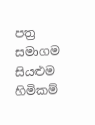පත්‍ර සමාගම
සියළුම හිමිකම්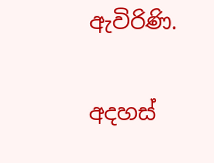ඇවිරිණි.

අදහස්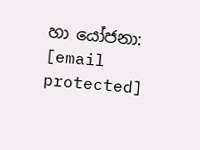හා යෝජනා: [email protected]